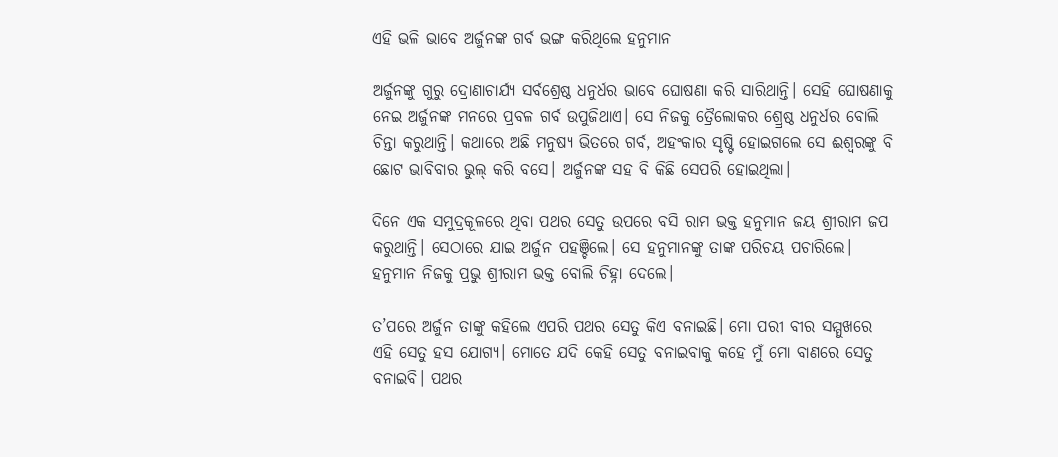ଏହି ଭଳି ଭାବେ ଅର୍ଜୁନଙ୍କ ଗର୍ବ ଭଙ୍ଗ କରିଥିଲେ ହନୁମାନ

ଅର୍ଜୁନଙ୍କୁ ଗୁରୁ ଦ୍ରୋଣାଚାର୍ଯ୍ୟ ସର୍ବଶ୍ରେଷ୍ଠ ଧନୁର୍ଧର ଭାବେ ଘୋଷଣା କରି ସାରିଥାନ୍ତି। ସେହି ଘୋଷଣାକୁ ନେଇ ଅର୍ଜୁନଙ୍କ ମନରେ ପ୍ରବଳ ଗର୍ବ ଉପୁଜିଥାଏ। ସେ ନିଜକୁ ତ୍ରୈଲୋକର ଶ୍ର୍ରେଷ୍ଠ ଧନୁର୍ଧର ବୋଲି ଚିନ୍ତା କରୁଥାନ୍ତି। କଥାରେ ଅଛି ମନୁଷ୍ୟ ଭିତରେ ଗର୍ବ, ଅହଂକାର ସୃଷ୍ଟି ହୋଇଗଲେ ସେ ଈଶ୍ୱରଙ୍କୁ ବି ଛୋଟ ଭାବିବାର ଭୁଲ୍‌ କରି ବସେ। ଅର୍ଜୁନଙ୍କ ସହ ବି କିଛି ସେପରି ହୋଇଥିଲା।

ଦିନେ ଏକ ସମୁଦ୍ରକୂଳରେ ଥିବା ପଥର ସେତୁ ଉପରେ ବସି ରାମ ଭକ୍ତ ହନୁମାନ ଜୟ ଶ୍ରୀରାମ ଜପ କରୁଥାନ୍ତି। ସେଠାରେ ଯାଇ ଅର୍ଜୁନ ପହଞ୍ଚିଲେ। ସେ ହନୁମାନଙ୍କୁ ତାଙ୍କ ପରିଚୟ ପଚାରିଲେ। ହନୁମାନ ନିଜକୁ ପ୍ରଭୁ ଶ୍ରୀରାମ ଭକ୍ତ ବୋଲି ଚିହ୍ନା ଦେଲେ।

ତ’ପରେ ଅର୍ଜୁନ ତାଙ୍କୁ କହିଲେ ଏପରି ପଥର ସେତୁ କିଏ ବନାଇଛି। ମୋ ପରୀ ବୀର ସମ୍ମୁଖରେ ଏହି ସେତୁ ହସ ଯୋଗ୍ୟ। ମୋତେ ଯଦି କେହି ସେତୁ ବନାଇବାକୁ କହେ ମୁଁ ମୋ ବାଣରେ ସେତୁ ବନାଇବି। ପଥର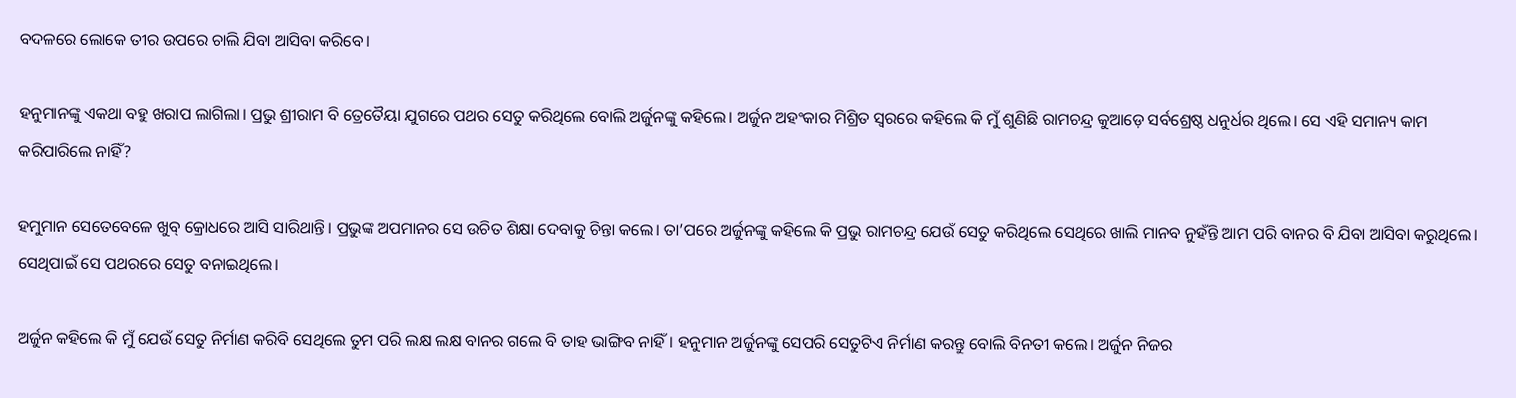ବଦଳରେ ଲୋକେ ତୀର ଉପରେ ଚାଲି ଯିବା ଆସିବା କରିବେ।

ହନୁମାନଙ୍କୁ ଏକଥା ବହୁ ଖରାପ ଲାଗିଲା। ପ୍ରଭୁ ଶ୍ରୀରାମ ବି ତ୍ରେତୈୟା ଯୁଗରେ ପଥର ସେତୁ କରିଥିଲେ ବୋଲି ଅର୍ଜୁନଙ୍କୁ କହିଲେ। ଅର୍ଜୁନ ଅହଂକାର ମିଶ୍ରିତ ସ୍ୱରରେ କହିଲେ କି ମୁଁ ଶୁଣିଛି ରାମଚନ୍ଦ୍ର କୁଆଡ଼େ ସର୍ବଶ୍ରେଷ୍ଠ ଧନୁର୍ଧର ଥିଲେ। ସେ ଏହି ସମାନ୍ୟ କାମ କରିପାରିଲେ ନାହିଁ?

ହମୁମାନ ସେତେବେଳେ ଖୁବ୍‌ କ୍ରୋଧରେ ଆସି ସାରିଥାନ୍ତି। ପ୍ରଭୁଙ୍କ ଅପମାନର ସେ ଉଚିତ ଶିକ୍ଷା ଦେବାକୁ ଚିନ୍ତା କଲେ। ତା’ପରେ ଅର୍ଜୁନଙ୍କୁ କହିଲେ କି ପ୍ରଭୁ ରାମଚନ୍ଦ୍ର ଯେଉଁ ସେତୁ କରିଥିଲେ ସେଥିରେ ଖାଲି ମାନବ ନୁହଁନ୍ତି ଆମ ପରି ବାନର ବି ଯିବା ଆସିବା କରୁଥିଲେ। ସେଥିପାଇଁ ସେ ପଥରରେ ସେତୁ ବନାଇଥିଲେ।

ଅର୍ଜୁନ କହିଲେ କି ମୁଁ ଯେଉଁ ସେତୁ ନିର୍ମାଣ କରିବି ସେଥିଲେ ତୁମ ପରି ଲକ୍ଷ ଲକ୍ଷ ବାନର ଗଲେ ବି ତାହ ଭାଙ୍ଗିବ ନାହିଁ। ହନୁମାନ ଅର୍ଜୁନଙ୍କୁ ସେପରି ସେତୁଟିଏ ନିର୍ମାଣ କରନ୍ତୁ ବୋଲି ବିନତୀ କଲେ। ଅର୍ଜୁନ ନିଜର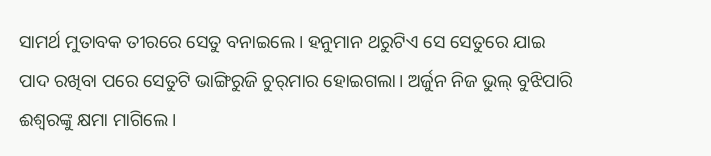ସାମର୍ଥ ମୁତାବକ ତୀରରେ ସେତୁ ବନାଇଲେ। ହନୁମାନ ଥରୁଟିଏ ସେ ସେତୁରେ ଯାଇ ପାଦ ରଖିବା ପରେ ସେତୁଟି ଭାଙ୍ଗିରୁଜି ଚୁର୍‌ମାର ହୋଇଗଲା। ଅର୍ଜୁନ ନିଜ ଭୁଲ୍‌ ବୁଝିପାରି ଈଶ୍ୱରଙ୍କୁ କ୍ଷମା ମାଗିଲେ।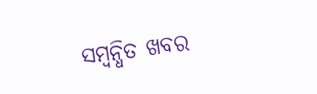ସମ୍ବନ୍ଧିତ ଖବର